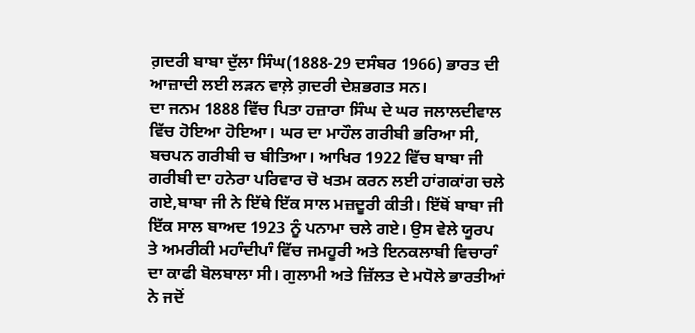ਗ਼ਦਰੀ ਬਾਬਾ ਦੁੱਲਾ ਸਿੰਘ(1888-29 ਦਸੰਬਰ 1966) ਭਾਰਤ ਦੀ ਆਜ਼ਾਦੀ ਲਈ ਲੜਨ ਵਾਲ਼ੇ ਗ਼ਦਰੀ ਦੇਸ਼ਭਗਤ ਸਨ।
ਦਾ ਜਨਮ 1888 ਵਿੱਚ ਪਿਤਾ ਹਜ਼ਾਰਾ ਸਿੰਘ ਦੇ ਘਰ ਜਲਾਲਦੀਵਾਲ ਵਿੱਚ ਹੋਇਆ ਹੋਇਆ। ਘਰ ਦਾ ਮਾਹੌਲ ਗਰੀਬੀ ਭਰਿਆ ਸੀ, ਬਚਪਨ ਗਰੀਬੀ ਚ ਬੀਤਿਆ। ਆਖਿਰ 1922 ਵਿੱਚ ਬਾਬਾ ਜੀ ਗਰੀਬੀ ਦਾ ਹਨੇਰਾ ਪਰਿਵਾਰ ਚੋ ਖਤਮ ਕਰਨ ਲਈ ਹਾਂਗਕਾਂਗ ਚਲੇ ਗਏ,ਬਾਬਾ ਜੀ ਨੇ ਇੱਥੇ ਇੱਕ ਸਾਲ ਮਜ਼ਦੂਰੀ ਕੀਤੀ। ਇੱਥੋਂ ਬਾਬਾ ਜੀ ਇੱਕ ਸਾਲ ਬਾਅਦ 1923 ਨੂੰ ਪਨਾਮਾ ਚਲੇ ਗਏ। ਉਸ ਵੇਲੇ ਯੂਰਪ ਤੇ ਅਮਰੀਕੀ ਮਹਾੰਦੀਪਾੰ ਵਿੱਚ ਜਮਹੂਰੀ ਅਤੇ ਇਨਕਲਾਬੀ ਵਿਚਾਰਾੰ ਦਾ ਕਾਫੀ ਬੋਲਬਾਲਾ ਸੀ। ਗੁਲਾਮੀ ਅਤੇ ਜ਼ਿੱਲਤ ਦੇ ਮਧੋਲੇ ਭਾਰਤੀਆਂ ਨੇ ਜਦੋਂ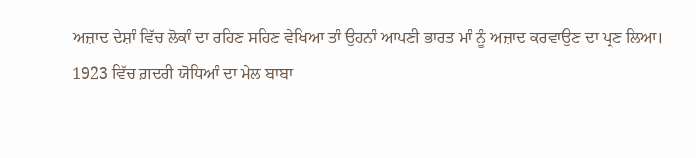ਅਜ਼ਾਦ ਦੇਸ਼ਾੰ ਵਿੱਚ ਲੋਕਾੰ ਦਾ ਰਹਿਣ ਸਹਿਣ ਵੇਖਿਆ ਤਾੰ ਉਹਨਾੰ ਆਪਣੀ ਭਾਰਤ ਮਾੰ ਨੂੰ ਅਜ਼ਾਦ ਕਰਵਾਉਣ ਦਾ ਪ੍ਰਣ ਲਿਆ।
1923 ਵਿੱਚ ਗ਼ਦਰੀ ਯੋਧਿਆੰ ਦਾ ਮੇਲ ਬਾਬਾ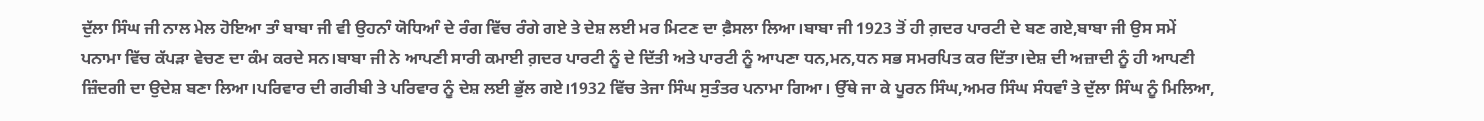ਦੁੱਲਾ ਸਿੰਘ ਜੀ ਨਾਲ ਮੇਲ ਹੋਇਆ ਤਾੰ ਬਾਬਾ ਜੀ ਵੀ ਉਹਨਾੰ ਯੋਧਿਆੰ ਦੇ ਰੰਗ ਵਿੱਚ ਰੰਗੇ ਗਏ ਤੇ ਦੇਸ਼ ਲਈ ਮਰ ਮਿਟਣ ਦਾ ਫ਼ੈਸਲਾ ਲਿਆ।ਬਾਬਾ ਜੀ 1923 ਤੋਂ ਹੀ ਗ਼ਦਰ ਪਾਰਟੀ ਦੇ ਬਣ ਗਏ,ਬਾਬਾ ਜੀ ਉਸ ਸਮੇਂ ਪਨਾਮਾ ਵਿੱਚ ਕੱਪੜਾ ਵੇਚਣ ਦਾ ਕੰਮ ਕਰਦੇ ਸਨ।ਬਾਬਾ ਜੀ ਨੇ ਆਪਣੀ ਸਾਰੀ ਕਮਾਈ ਗ਼ਦਰ ਪਾਰਟੀ ਨੂੰ ਦੇ ਦਿੱਤੀ ਅਤੇ ਪਾਰਟੀ ਨੂੰ ਆਪਣਾ ਧਨ,ਮਨ,ਧਨ ਸਭ ਸਮਰਪਿਤ ਕਰ ਦਿੱਤਾ।ਦੇਸ਼ ਦੀ ਅਜ਼ਾਦੀ ਨੂੰ ਹੀ ਆਪਣੀ ਜ਼ਿੰਦਗੀ ਦਾ ਉਦੇਸ਼ ਬਣਾ ਲਿਆ।ਪਰਿਵਾਰ ਦੀ ਗਰੀਬੀ ਤੇ ਪਰਿਵਾਰ ਨੂੰ ਦੇਸ਼ ਲਈ ਭੁੱਲ ਗਏ।1932 ਵਿੱਚ ਤੇਜਾ ਸਿੰਘ ਸੁਤੰਤਰ ਪਨਾਮਾ ਗਿਆ। ਉੱਥੇ ਜਾ ਕੇ ਪੂਰਨ ਸਿੰਘ,ਅਮਰ ਸਿੰਘ ਸੰਧਵਾੰ ਤੇ ਦੁੱਲਾ ਸਿੰਘ ਨੂੰ ਮਿਲਿਆ,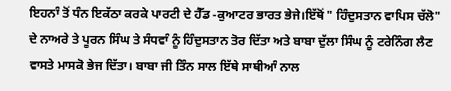ਇਹਨਾੰ ਤੋਂ ਧੰਨ ਇਕੱਠਾ ਕਰਕੇ ਪਾਰਟੀ ਦੇ ਹੈੱਡ -ਕੁਆਟਰ ਭਾਰਤ ਭੇਜੇ।ਇੱਥੋਂ " ਹਿੰਦੁਸਤਾਨ ਵਾਪਿਸ ਚੱਲੋ" ਦੇ ਨਾਅਰੇ ਤੇ ਪੂਰਨ ਸਿੰਘ ਤੇ ਸੰਧਵਾੰ ਨੂੰ ਹਿੰਦੁਸਤਾਨ ਤੋਰ ਦਿੱਤਾ ਅਤੇ ਬਾਬਾ ਦੁੱਲਾ ਸਿੰਘ ਨੂੰ ਟਰੇਨਿੰਗ ਲੈਣ ਵਾਸਤੇ ਮਾਸਕੋ ਭੇਜ ਦਿੱਤਾ। ਬਾਬਾ ਜੀ ਤਿੰਨ ਸਾਲ ਇੱਥੇ ਸਾਥੀਆੰ ਨਾਲ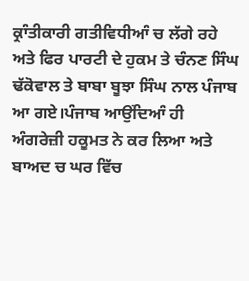ਕ੍ਰਾੰਤੀਕਾਰੀ ਗਤੀਵਿਧੀਆੰ ਚ ਲੱਗੇ ਰਹੇ ਅਤੇ ਫਿਰ ਪਾਰਟੀ ਦੇ ਹੁਕਮ ਤੇ ਚੰਨਣ ਸਿੰਘ ਢੱਕੋਵਾਲ ਤੇ ਬਾਬਾ ਬੂਝਾ ਸਿੰਘ ਨਾਲ ਪੰਜਾਬ ਆ ਗਏ।ਪੰਜਾਬ ਆਉਂਦਿਆੰ ਹੀ ਅੰਗਰੇਜ਼ੀ ਹਕੂਮਤ ਨੇ ਕਰ ਲਿਆ ਅਤੇ ਬਾਅਦ ਚ ਘਰ ਵਿੱਚ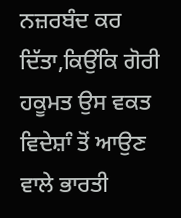ਨਜ਼ਰਬੰਦ ਕਰ ਦਿੱਤਾ,ਕਿਉਂਕਿ ਗੋਰੀ ਹਕੂਮਤ ਉਸ ਵਕਤ ਵਿਦੇਸ਼ਾੰ ਤੋਂ ਆਉਣ ਵਾਲੇ ਭਾਰਤੀ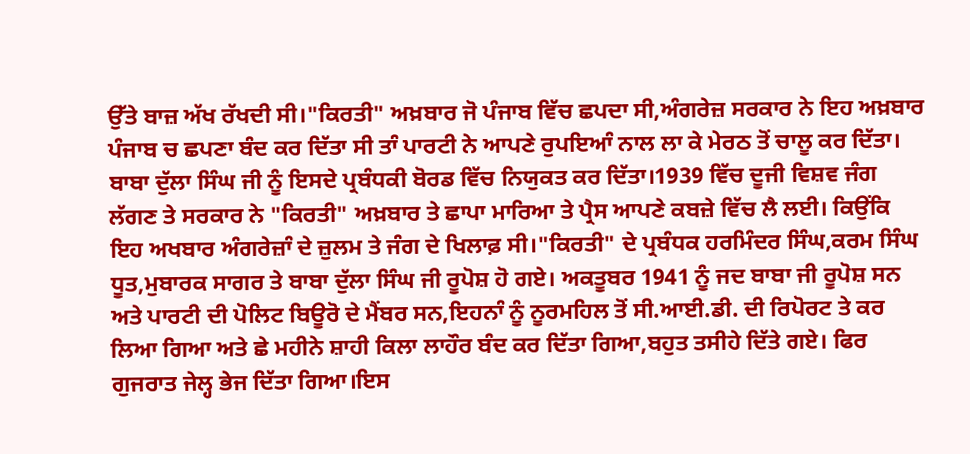ਉੱਤੇ ਬਾਜ਼ ਅੱਖ ਰੱਖਦੀ ਸੀ।"ਕਿਰਤੀ" ਅਖ਼ਬਾਰ ਜੋ ਪੰਜਾਬ ਵਿੱਚ ਛਪਦਾ ਸੀ,ਅੰਗਰੇਜ਼ ਸਰਕਾਰ ਨੇ ਇਹ ਅਖ਼ਬਾਰ ਪੰਜਾਬ ਚ ਛਪਣਾ ਬੰਦ ਕਰ ਦਿੱਤਾ ਸੀ ਤਾੰ ਪਾਰਟੀ ਨੇ ਆਪਣੇ ਰੁਪਇਆੰ ਨਾਲ ਲਾ ਕੇ ਮੇਰਠ ਤੋਂ ਚਾਲੂ ਕਰ ਦਿੱਤਾ। ਬਾਬਾ ਦੁੱਲਾ ਸਿੰਘ ਜੀ ਨੂੰ ਇਸਦੇ ਪ੍ਰਬੰਧਕੀ ਬੋਰਡ ਵਿੱਚ ਨਿਯੁਕਤ ਕਰ ਦਿੱਤਾ।1939 ਵਿੱਚ ਦੂਜੀ ਵਿਸ਼ਵ ਜੰਗ ਲੱਗਣ ਤੇ ਸਰਕਾਰ ਨੇ "ਕਿਰਤੀ" ਅਖ਼ਬਾਰ ਤੇ ਛਾਪਾ ਮਾਰਿਆ ਤੇ ਪ੍ਰੈਸ ਆਪਣੇ ਕਬਜ਼ੇ ਵਿੱਚ ਲੈ ਲਈ। ਕਿਉਂਕਿ ਇਹ ਅਖਬਾਰ ਅੰਗਰੇਜ਼ਾੰ ਦੇ ਜ਼ੁਲਮ ਤੇ ਜੰਗ ਦੇ ਖਿਲਾਫ਼ ਸੀ।"ਕਿਰਤੀ" ਦੇ ਪ੍ਰਬੰਧਕ ਹਰਮਿੰਦਰ ਸਿੰਘ,ਕਰਮ ਸਿੰਘ ਧੂਤ,ਮੁਬਾਰਕ ਸਾਗਰ ਤੇ ਬਾਬਾ ਦੁੱਲਾ ਸਿੰਘ ਜੀ ਰੂਪੋਸ਼ ਹੋ ਗਏ। ਅਕਤੂਬਰ 1941 ਨੂੰ ਜਦ ਬਾਬਾ ਜੀ ਰੂਪੋਸ਼ ਸਨ ਅਤੇ ਪਾਰਟੀ ਦੀ ਪੋਲਿਟ ਬਿਊਰੋ ਦੇ ਮੈਂਬਰ ਸਨ,ਇਹਨਾੰ ਨੂੰ ਨੂਰਮਹਿਲ ਤੋਂ ਸੀ.ਆਈ.ਡੀ. ਦੀ ਰਿਪੋਰਟ ਤੇ ਕਰ ਲਿਆ ਗਿਆ ਅਤੇ ਛੇ ਮਹੀਨੇ ਸ਼ਾਹੀ ਕਿਲਾ ਲਾਹੌਰ ਬੰਦ ਕਰ ਦਿੱਤਾ ਗਿਆ,ਬਹੁਤ ਤਸੀਹੇ ਦਿੱਤੇ ਗਏ। ਫਿਰ ਗੁਜਰਾਤ ਜੇਲ੍ਹ ਭੇਜ ਦਿੱਤਾ ਗਿਆ।ਇਸ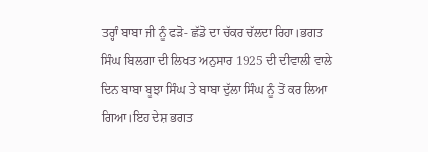ਤਰ੍ਹਾੰ ਬਾਬਾ ਜੀ ਨੂੰ ਫੜੋ- ਛੱਡੋ ਦਾ ਚੱਕਰ ਚੱਲਦਾ ਰਿਹਾ।ਭਗਤ ਸਿੰਘ ਬਿਲਗਾ ਦੀ ਲਿਖਤ ਅਨੁਸਾਰ 1925 ਦੀ ਦੀਵਾਲੀ ਵਾਲੇ ਦਿਨ ਬਾਬਾ ਬੂਝਾ ਸਿੰਘ ਤੇ ਬਾਬਾ ਦੁੱਲਾ ਸਿੰਘ ਨੂੰ ਤੋਂ ਕਰ ਲਿਆ ਗਿਆ।ਇਹ ਦੇਸ਼ ਭਗਤ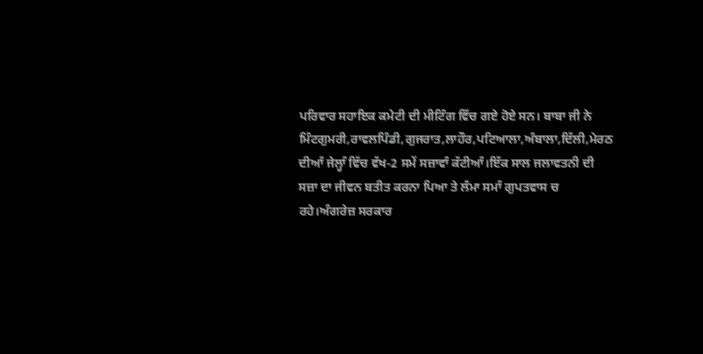ਪਰਿਵਾਰ ਸਹਾਇਕ ਕਮੇਟੀ ਦੀ ਮੀਟਿੰਗ ਵਿੱਚ ਗਏ ਹੋਏ ਸਨ। ਬਾਬਾ ਜੀ ਨੇ ਮਿੰਟਗੁਮਰੀ,ਰਾਵਲਪਿੰਡੀ,ਗੁਜਰਾਤ,ਲਾਹੌਰ,ਪਟਿਆਲਾ,ਅੰਬਾਲਾ,ਦਿੱਲੀ,ਮੇਰਠ ਦੀਆੰ ਜੇਲ੍ਹਾੰ ਵਿੱਚ ਵੱਖ-2 ਸਮੇਂ ਸਜ਼ਾਵਾੰ ਕੱਟੀਆੰ।ਇੱਕ ਸਾਲ ਜਲਾਵਤਨੀ ਦੀ ਸਜ਼ਾ ਦਾ ਜੀਵਨ ਬਤੀਤ ਕਰਨਾ ਪਿਆ ਤੇ ਲੰਮਾ ਸਮਾੰ ਗੁਪਤਵਾਸ ਚ ਰਹੇ।ਅੰਗਰੇਜ਼ ਸਰਕਾਰ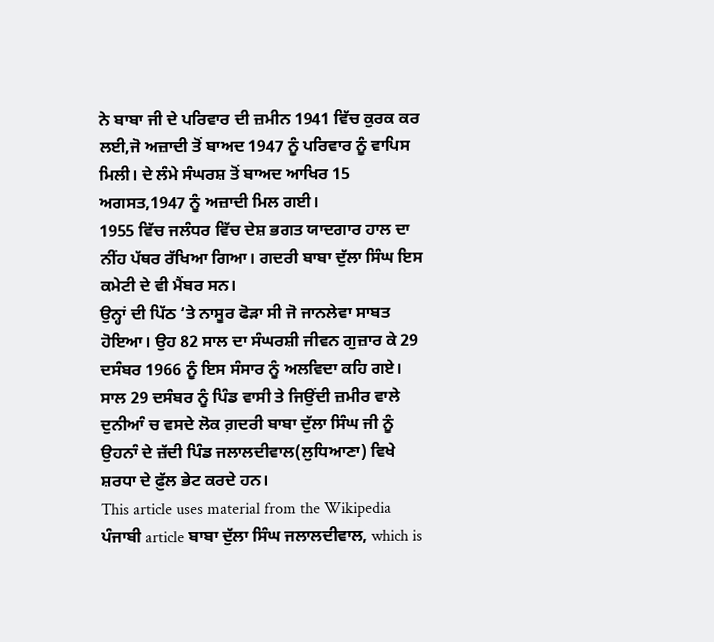ਨੇ ਬਾਬਾ ਜੀ ਦੇ ਪਰਿਵਾਰ ਦੀ ਜ਼ਮੀਨ 1941 ਵਿੱਚ ਕੁਰਕ ਕਰ ਲਈ,ਜੋ ਅਜ਼ਾਦੀ ਤੋਂ ਬਾਅਦ 1947 ਨੂੰ ਪਰਿਵਾਰ ਨੂੰ ਵਾਪਿਸ ਮਿਲੀ। ਦੇ ਲੰਮੇ ਸੰਘਰਸ਼ ਤੋਂ ਬਾਅਦ ਆਖਿਰ 15 ਅਗਸਤ,1947 ਨੂੰ ਅਜ਼ਾਦੀ ਮਿਲ ਗਈ।
1955 ਵਿੱਚ ਜਲੰਧਰ ਵਿੱਚ ਦੇਸ਼ ਭਗਤ ਯਾਦਗਾਰ ਹਾਲ ਦਾ ਨੀਂਹ ਪੱਥਰ ਰੱਖਿਆ ਗਿਆ। ਗਦਰੀ ਬਾਬਾ ਦੁੱਲਾ ਸਿੰਘ ਇਸ ਕਮੇਟੀ ਦੇ ਵੀ ਮੈਂਬਰ ਸਨ।
ਉਨ੍ਹਾਂ ਦੀ ਪਿੱਠ ‘ਤੇ ਨਾਸੂਰ ਫੋੜਾ ਸੀ ਜੋ ਜਾਨਲੇਵਾ ਸਾਬਤ ਹੋਇਆ। ਉਹ 82 ਸਾਲ ਦਾ ਸੰਘਰਸ਼ੀ ਜੀਵਨ ਗੁਜ਼ਾਰ ਕੇ 29 ਦਸੰਬਰ 1966 ਨੂੰ ਇਸ ਸੰਸਾਰ ਨੂੰ ਅਲਵਿਦਾ ਕਹਿ ਗਏ।
ਸਾਲ 29 ਦਸੰਬਰ ਨੂੰ ਪਿੰਡ ਵਾਸੀ ਤੇ ਜਿਉਂਦੀ ਜ਼ਮੀਰ ਵਾਲੇ ਦੁਨੀਆੰ ਚ ਵਸਦੇ ਲੋਕ ਗ਼ਦਰੀ ਬਾਬਾ ਦੁੱਲਾ ਸਿੰਘ ਜੀ ਨੂੰ ਉਹਨਾੰ ਦੇ ਜ਼ੱਦੀ ਪਿੰਡ ਜਲਾਲਦੀਵਾਲ(ਲੁਧਿਆਣਾ) ਵਿਖੇ ਸ਼ਰਧਾ ਦੇ ਫ਼ੁੱਲ ਭੇਟ ਕਰਦੇ ਹਨ।
This article uses material from the Wikipedia ਪੰਜਾਬੀ article ਬਾਬਾ ਦੁੱਲਾ ਸਿੰਘ ਜਲਾਲਦੀਵਾਲ, which is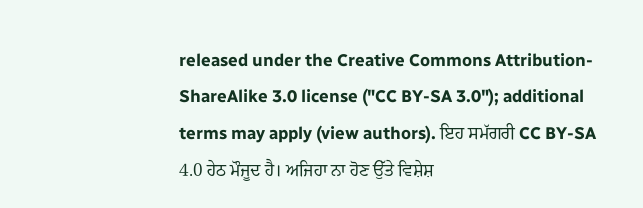released under the Creative Commons Attribution-ShareAlike 3.0 license ("CC BY-SA 3.0"); additional terms may apply (view authors). ਇਹ ਸਮੱਗਰੀ CC BY-SA 4.0 ਹੇਠ ਮੌਜੂਦ ਹੈ। ਅਜਿਹਾ ਨਾ ਹੋਣ ਉੱਤੇ ਵਿਸ਼ੇਸ਼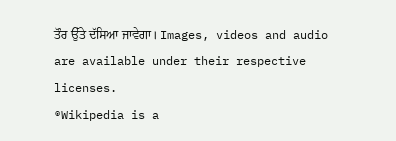ਤੌਰ ਉੱਤੇ ਦੱਸਿਆ ਜਾਵੇਗਾ। Images, videos and audio are available under their respective licenses.
®Wikipedia is a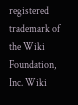registered trademark of the Wiki Foundation, Inc. Wiki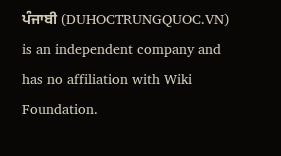ਪੰਜਾਬੀ (DUHOCTRUNGQUOC.VN) is an independent company and has no affiliation with Wiki Foundation.